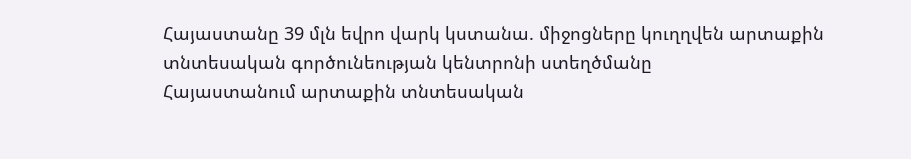Հայաստանը 39 մլն եվրո վարկ կստանա. միջոցները կուղղվեն արտաքին տնտեսական գործունեության կենտրոնի ստեղծմանը
Հայաստանում արտաքին տնտեսական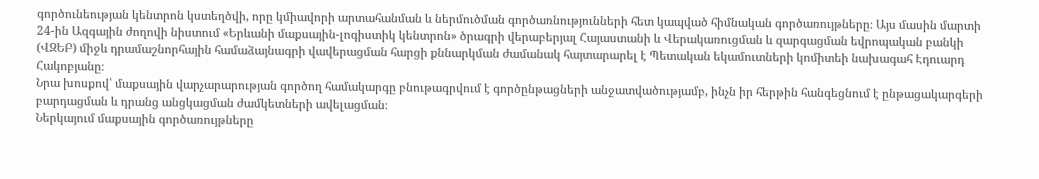գործունեության կենտրոն կստեղծվի, որը կմիավորի արտահանման և ներմուծման գործառնությունների հետ կապված հիմնական գործառույթները։ Այս մասին մարտի 24-ին Ազգային ժողովի նիստում «Երևանի մաքսային-լոգիստիկ կենտրոն» ծրագրի վերաբերյալ Հայաստանի և Վերակառուցման և զարգացման եվրոպական բանկի (ՎԶԵԲ) միջև դրամաշնորհային համաձայնագրի վավերացման հարցի քննարկման ժամանակ հայտարարել է Պետական եկամուտների կոմիտեի նախագահ Էդուարդ Հակոբյանը։
Նրա խոսքով՝ մաքսային վարչարարության գործող համակարգը բնութագրվում է գործընթացների անջատվածությամբ, ինչն իր հերթին հանգեցնում է ընթացակարգերի բարդացման և դրանց անցկացման ժամկետների ավելացման։
Ներկայում մաքսային գործառույթները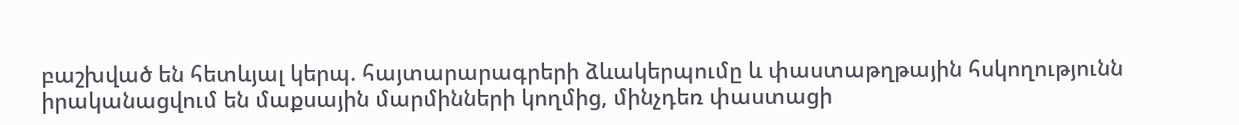բաշխված են հետևյալ կերպ. հայտարարագրերի ձևակերպումը և փաստաթղթային հսկողությունն իրականացվում են մաքսային մարմինների կողմից, մինչդեռ փաստացի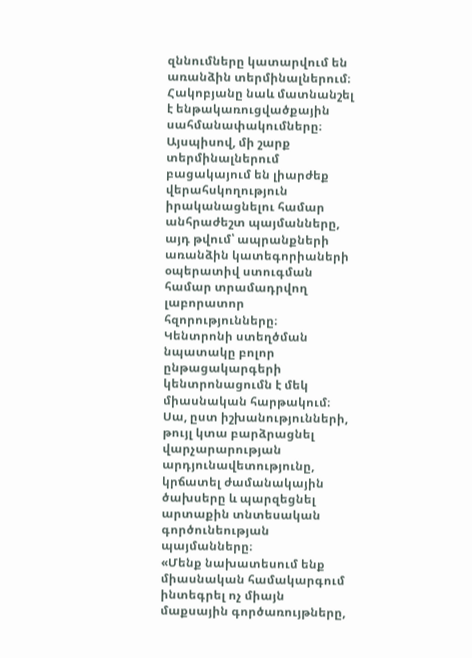զննումները կատարվում են առանձին տերմինալներում։
Հակոբյանը նաև մատնանշել է ենթակառուցվածքային սահմանափակումները։ Այսպիսով, մի շարք տերմինալներում բացակայում են լիարժեք վերահսկողություն իրականացնելու համար անհրաժեշտ պայմանները, այդ թվում՝ ապրանքների առանձին կատեգորիաների օպերատիվ ստուգման համար տրամադրվող լաբորատոր հզորությունները։
Կենտրոնի ստեղծման նպատակը բոլոր ընթացակարգերի կենտրոնացումն է մեկ միասնական հարթակում։ Սա, ըստ իշխանությունների, թույլ կտա բարձրացնել վարչարարության արդյունավետությունը, կրճատել ժամանակային ծախսերը և պարզեցնել արտաքին տնտեսական գործունեության պայմանները։
«Մենք նախատեսում ենք միասնական համակարգում ինտեգրել ոչ միայն մաքսային գործառույթները,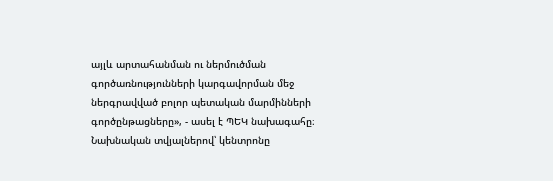այլև արտահանման ու ներմուծման գործառնությունների կարգավորման մեջ ներգրավված բոլոր պետական մարմինների գործընթացները», - ասել է ՊԵԿ նախագահը։
Նախնական տվյալներով՝ կենտրոնը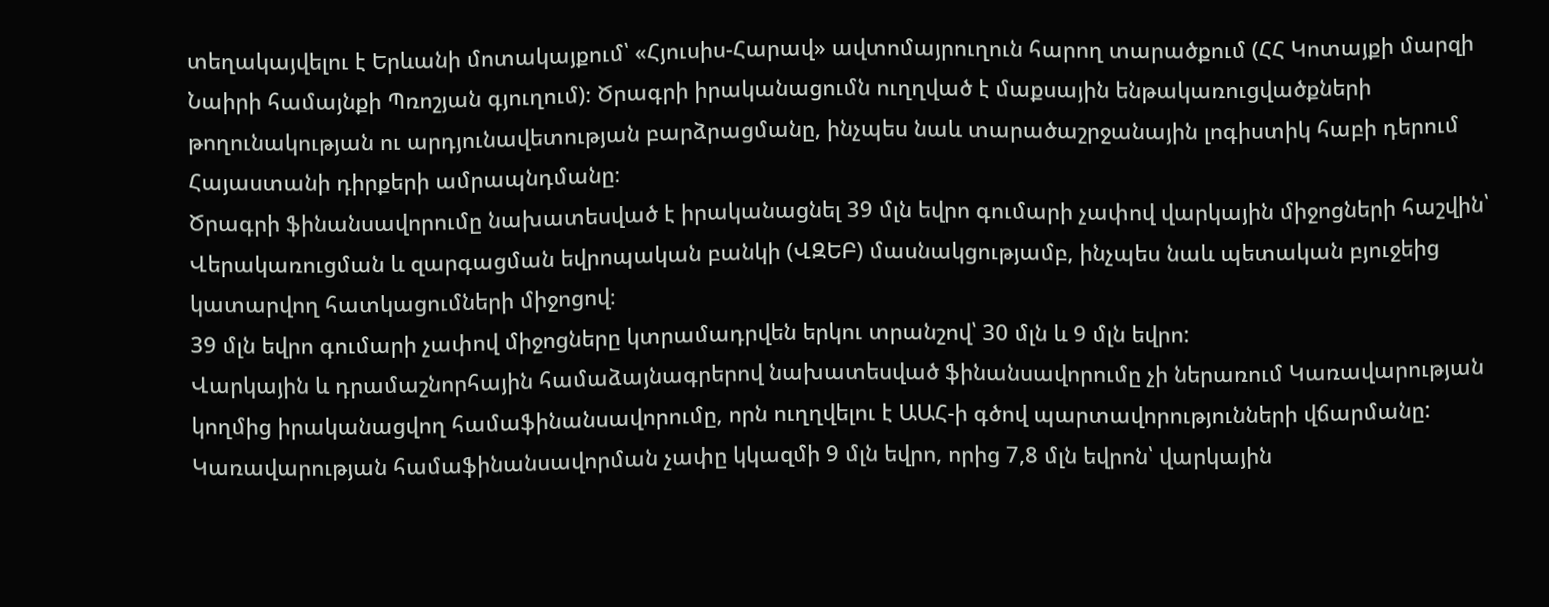տեղակայվելու է Երևանի մոտակայքում՝ «Հյուսիս-Հարավ» ավտոմայրուղուն հարող տարածքում (ՀՀ Կոտայքի մարզի Նաիրի համայնքի Պռոշյան գյուղում)։ Ծրագրի իրականացումն ուղղված է մաքսային ենթակառուցվածքների թողունակության ու արդյունավետության բարձրացմանը, ինչպես նաև տարածաշրջանային լոգիստիկ հաբի դերում Հայաստանի դիրքերի ամրապնդմանը։
Ծրագրի ֆինանսավորումը նախատեսված է իրականացնել 39 մլն եվրո գումարի չափով վարկային միջոցների հաշվին՝ Վերակառուցման և զարգացման եվրոպական բանկի (ՎԶԵԲ) մասնակցությամբ, ինչպես նաև պետական բյուջեից կատարվող հատկացումների միջոցով։
39 մլն եվրո գումարի չափով միջոցները կտրամադրվեն երկու տրանշով՝ 30 մլն և 9 մլն եվրո:
Վարկային և դրամաշնորհային համաձայնագրերով նախատեսված ֆինանսավորումը չի ներառում Կառավարության կողմից իրականացվող համաֆինանսավորումը, որն ուղղվելու է ԱԱՀ-ի գծով պարտավորությունների վճարմանը: Կառավարության համաֆինանսավորման չափը կկազմի 9 մլն եվրո, որից 7,8 մլն եվրոն՝ վարկային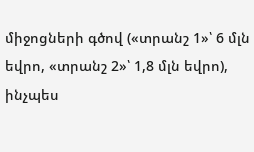միջոցների գծով («տրանշ 1»՝ 6 մլն եվրո, «տրանշ 2»՝ 1,8 մլն եվրո), ինչպես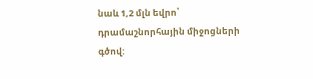նաև 1,2 մլն եվրո՝ դրամաշնորհային միջոցների գծով: